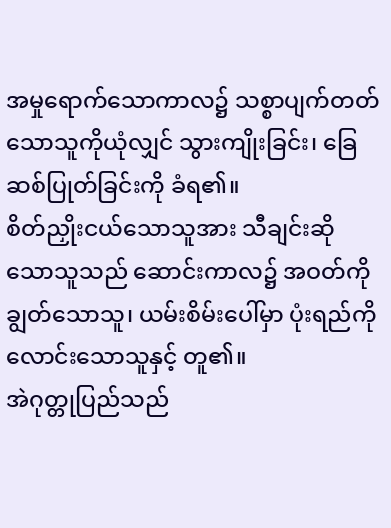အမှုရောက်သောကာလ၌ သစ္စာပျက်တတ်သောသူကိုယုံလျှင် သွားကျိုးခြင်း၊ ခြေဆစ်ပြုတ်ခြင်းကို ခံရ၏။
စိတ်ညှိုးငယ်သောသူအား သီချင်းဆိုသောသူသည် ဆောင်းကာလ၌ အဝတ်ကိုချွတ်သောသူ၊ ယမ်းစိမ်းပေါ်မှာ ပုံးရည်ကို လောင်းသောသူနှင့် တူ၏။
အဲဂုတ္တုပြည်သည်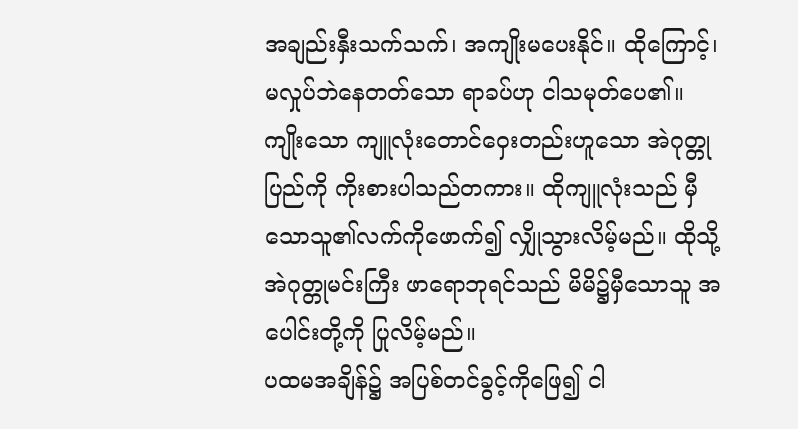အချည်းနှီးသက်သက်၊ အကျိုးမပေးနိုင်။ ထိုကြောင့်၊ မလှုပ်ဘဲနေတတ်သော ရာခပ်ဟု ငါသမုတ်ပေ၏။
ကျိုးသော ကျူလုံးတောင်ဝှေးတည်းဟူသော အဲဂုတ္တုပြည်ကို ကိုးစားပါသည်တကား။ ထိုကျူလုံးသည် မှီသောသူ၏လက်ကိုဖောက်၍ လျှိုသွားလိမ့်မည်။ ထိုသို့ အဲဂုတ္တုမင်းကြီး ဖာရောဘုရင်သည် မိမိ၌မှီသောသူ အပေါင်းတို့ကို ပြုလိမ့်မည်။
ပထမအချိန်၌ အပြစ်တင်ခွင့်ကိုဖြေ၍ ငါ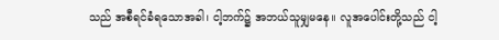သည် အစီရင်ခံရသောအခါ၊ ငါ့ဘက်၌ အဘယ်သူမျှမနေ။ လူအပေါင်းတို့သည် ငါ့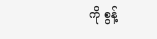ကို စွန့်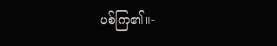ပစ်ကြ၏။-